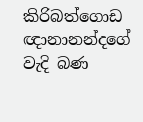කිරිබත්ගොඩ ඥානානන්දගේ වැදි බණ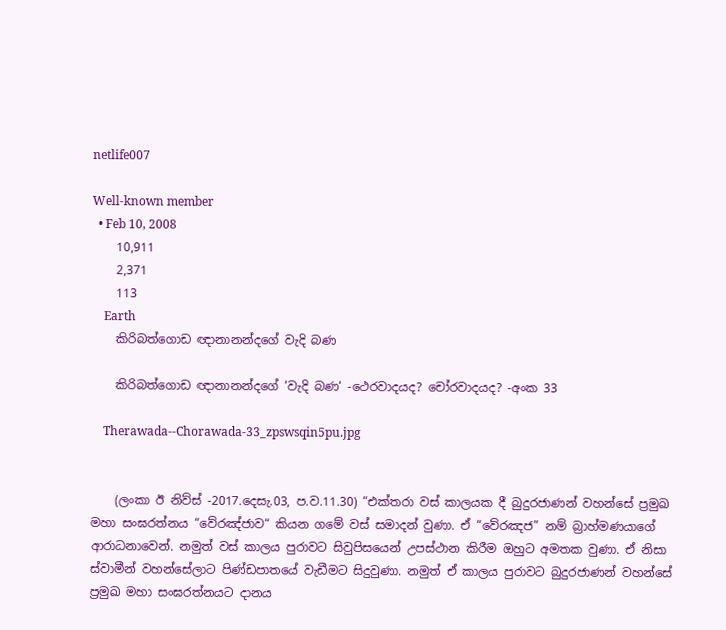netlife007

Well-known member
  • Feb 10, 2008
    10,911
    2,371
    113
    Earth
    කිරිබත්ගොඩ ඥානානන්දගේ වැදි බණ

    කිරිබත්ගොඩ ඥානානන්දගේ ‘වැදි බණ‘ -ථෙරවාදයද? චෝරවාදයද? -අංක 33

    Therawada--Chorawada-33_zpswsqin5pu.jpg


    (ලංකා ඊ නිව්ස් -2017.දෙසැ.03, ප.ව‍‍‍‍.11.30) “එක්තරා වස් කාලයක දී බුදුරජාණන් වහන්සේ ප්‍රමුඛ මහා සංඝරත්නය “වේරඤ්ජාව“ කියන ගමේ වස් සමාදන් වුණා. ඒ “වේරඤජ” නම් බ්‍රාහ්මණයාගේ ආරාධනාවෙන්. නමුත් වස් කාලය පුරාවට සිවුපිසයෙන් උපස්ථාන කිරීම ඔහුට අමතක වුණා. ඒ නිසා ස්වාමීන් වහන්සේලාට පිණ්ඩපාතයේ වැඩීමට සිදුවුණා. නමුත් ඒ කාලය පුරාවට බුදුරජාණන් වහන්සේ ප්‍රමුඛ මහා සංඝරත්නයට දානය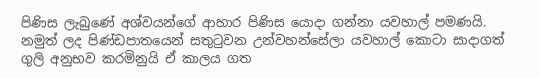පිණිස ලැබුණේ අශ්වයන්ගේ ආහාර පිණිස යොදා ගන්නා යවහාල් පමණයි. නමුත් ලද පිණ්ඩපාතයෙන් සතුටුවන උන්වහන්සේලා යවහාල් කොටා සාදාගත් ගුලි අනුභව කරමිනුයි ඒ කාලය ගත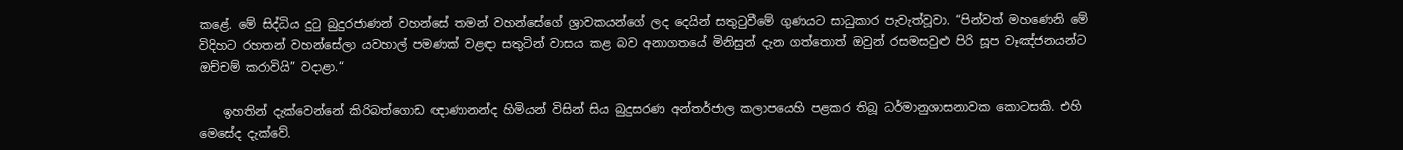කළේ. මේ සිද්ධිය දුටු බුදුරජාණන් වහන්සේ තමන් වහන්සේගේ ශ්‍රාවකයන්ගේ ලද දෙයින් සතුටුවීමේ ගුණයට සාධුකාර පැවැත්වූවා. “පින්වත් මහණෙනි මේ විදිහට රහතන් වහන්සේලා යවහාල් පමණක් වළඳා සතුටින් වාසය කළ බව අනාගතයේ මිනිසුන් දැන ගත්තොත් ඔවුන් රසමසවුළු පිරි සූප වෑඤ්ජනයන්ට ඔච්චම් කරාවියි” වදාළා.“

    ඉහතින් දැක්වෙන්නේ කිරිබත්ගොඩ ඥාණානන්ද හිමියන් විසින් සිය බුදුසරණ අන්තර්ජාල කලාපයෙහි පළකර තිබූ ධර්මානුශාසනාවක කොටසකි. එහි මෙසේද දැක්වේ.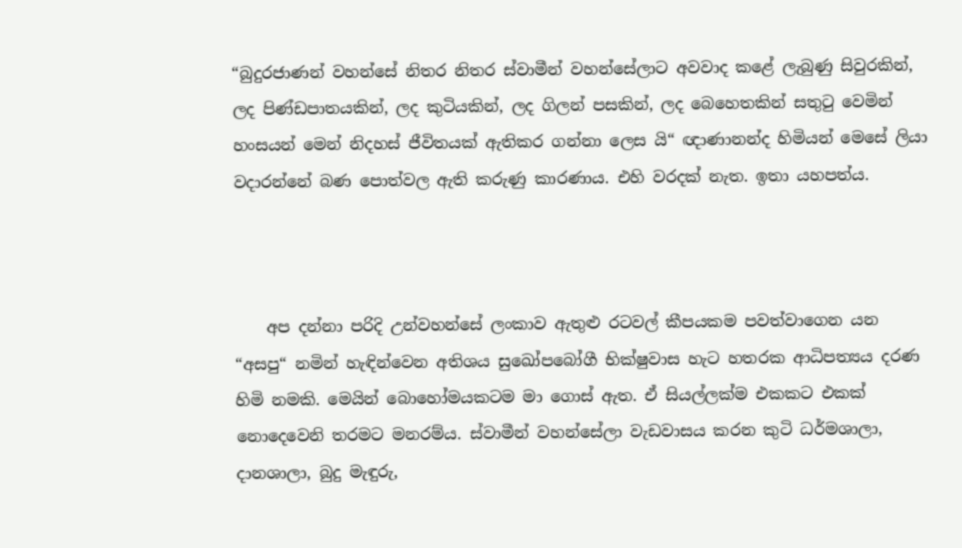“බුදුරජාණන් වහන්සේ නිතර නිතර ස්වාමීන් වහන්සේලාට අවවාද කළේ ලැබුණු සිවුරකින්, ලද පිණ්ඩපාතයකින්, ලද කුටියකින්, ලද ගිලන් පසකින්, ලද බෙහෙතකින් සතුටු වෙමින් හංසයන් මෙන් නිදහස් ජීවිතයක් ඇතිකර ගන්නා ලෙස යි“ ඥාණානන්ද හිමියන් මෙසේ ලියා වදාරන්නේ බණ පොත්වල ඇති කරුණු කාරණාය. එහි වරදක් නැත. ඉතා යහපත්ය.



    අප දන්නා පරිදි උන්වහන්සේ ලංකාව ඇතුළු රටවල් කීපයකම පවත්වාගෙන යන “අසපු“ නමින් හැඳින්වෙන අතිශය සුඛෝපබෝගී භික්ෂුවාස හැට හතරක ආධිපත්‍යය දරණ හිමි නමකි. මෙයින් බොහෝමයකටම මා ගොස් ඇත. ඒ සියල්ලක්ම එකකට එකක් නොදෙවෙනි තරමට මනරම්ය. ස්වාමීන් වහන්සේලා වැඩවාසය කරන කුටි ධර්මශාලා, දානශාලා, බුදු මැඳුරු,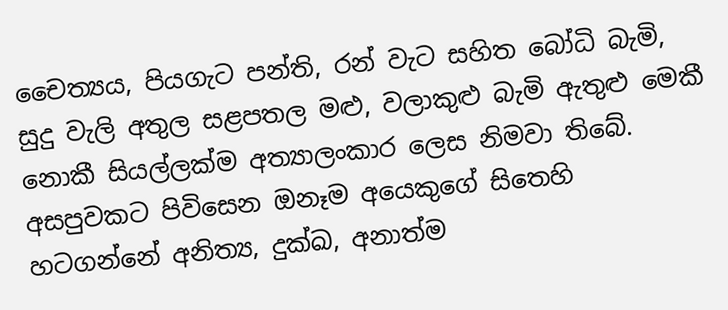චෛත්‍යය, පියගැට පන්ති, රන් වැට සහිත බෝධි බැමි, සුදු වැලි අතුල සළපතල මළු, වලාකුළු බැමි ඇතුළු මෙකී නොකී සියල්ලක්ම අත්‍යාලංකාර ලෙස නිමවා තිබේ. අසපුවකට පිවිසෙන ඔනෑම අයෙකුගේ සිතෙහි හටගන්නේ අනිත්‍ය, දුක්ඛ, අනාත්ම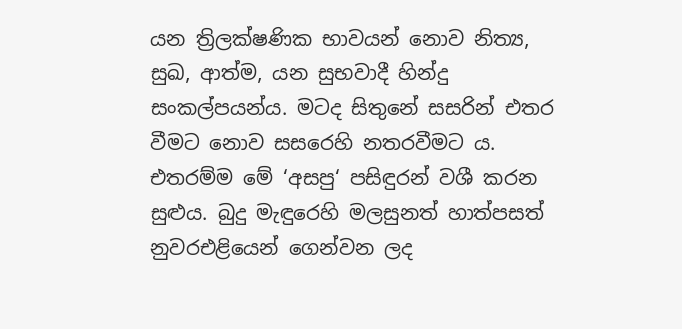යන ත්‍රිලක්ෂණික භාවයන් නොව නිත්‍ය, සුඛ, ආත්ම, යන සුභවාදී හින්දු සංකල්පයන්ය. මටද සිතුනේ සසරින් එතර වීමට නොව සසරෙහි නතරවීමට ය. එතරම්ම මේ ‘අසපු‘ පසිඳුරන් වශී කරන සුළුය. බුදු මැඳුරෙහි මලසුනත් හාත්පසත් නුවරඑළියෙන් ගෙන්වන ලද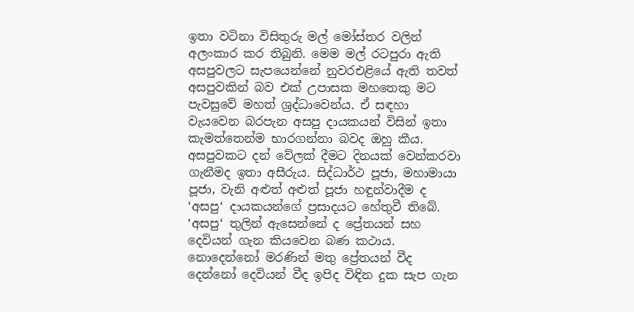ඉතා වටිනා විසිතුරු මල් මෝස්තර වලින් අලංකාර කර තිබුනි. මෙම මල් රටපුරා ඇති අසපුවලට සැපයෙන්නේ නුවරඑළියේ ඇති තවත් අසපුවකින් බව එක් උපාසක මහතෙකු මට පැවසුවේ මහත් ශ්‍රද්ධාවෙන්ය. ඒ සඳහා වැයවෙන බරපැන අසපු දායකයන් විසින් ඉතා කැමත්තෙන්ම භාරගන්නා බවද ඔහු කීය. අසපුවකට දන් වේලක් දීමට දිනයක් වෙන්කරවා ගැනීමද ඉතා අසීරුය. සිද්ධාර්ථ පූජා, මහාමායා පූජා, වැනි අළුත් අළුත් පූජා හඳුන්වාදීම ද ‘අසපු‘ දායකයන්ගේ ප්‍රසාදයට හේතුවී තිබේ. ‘අසපු‘ තුලින් ඇසෙන්නේ ද ප්‍රේතයන් සහ දෙවියන් ගැන කියවෙන බණ කථාය. නොදෙන්නෝ මරණින් මතු ප්‍රේතයන් වීද දෙන්නෝ දෙවියන් වීද ඉපිද විඳින දුක සැප ගැන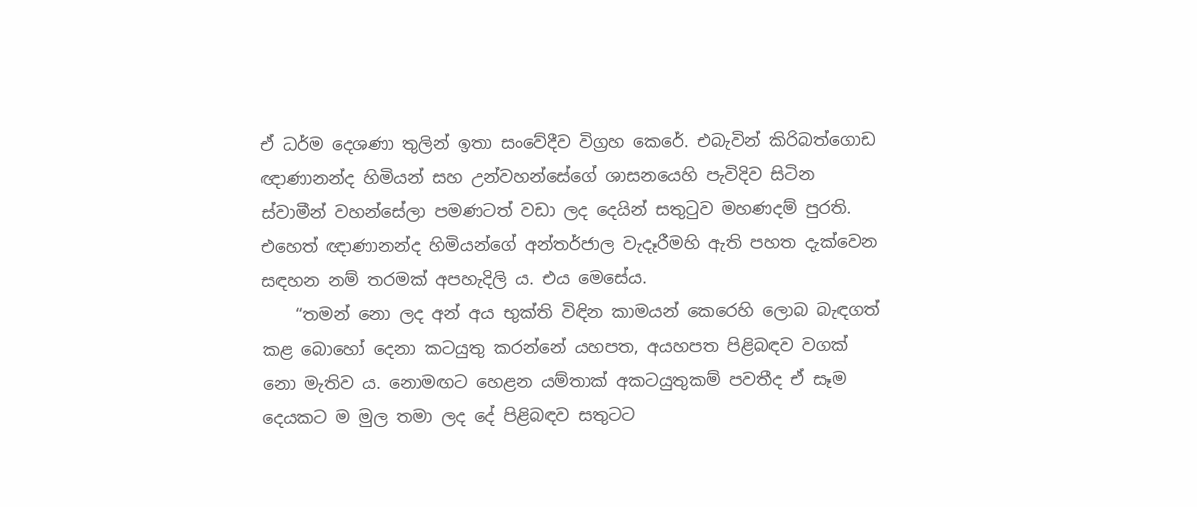ඒ ධර්ම දෙශණා තුලින් ඉතා සංවේදීව විග්‍රහ කෙරේ. එබැවින් කිරිබත්ගොඩ ඥාණානන්ද හිමියන් සහ උන්වහන්සේගේ ශාසනයෙහි පැවිදිව සිටින ස්වාමීන් වහන්සේලා පමණටත් වඩා ලද දෙයින් සතුටුව මහණදම් පුරති. එහෙත් ඥාණානන්ද හිමියන්ගේ අන්තර්ජාල වැදෑරීමහි ඇති පහත දැක්වෙන සඳහන නම් තරමක් අපහැදිලි ය. එය මෙසේය.
    “තමන් නො ලද අන් අය භුක්ති විඳින කාමයන් කෙරෙහි ලොබ බැඳගත් කළ බොහෝ දෙනා කටයුතු කරන්නේ යහපත, අයහපත පිළිබඳව වගක් නො මැතිව ය. නොමඟට හෙළන යම්තාක් අකටයුතුකම් පවතීද ඒ සෑම දෙයකට ම මුල තමා ලද දේ පිළිබඳව සතුටට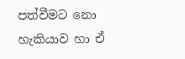පත්වීමට නො හැකියාව හා ඒ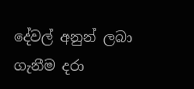දේවල් අනුන් ලබා ගැනීම දරා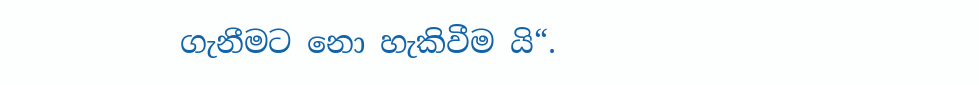ගැනීමට නො හැකිවීම යි“.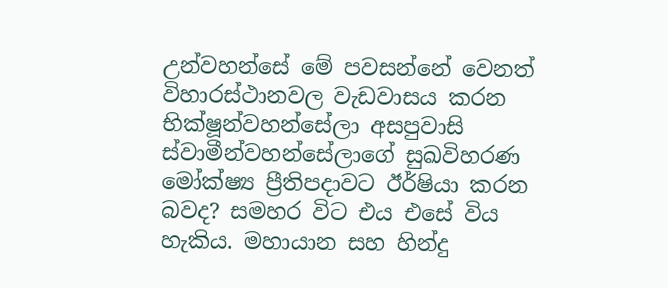උන්වහන්සේ මේ පවසන්නේ වෙනත් විහාරස්ථානවල වැඩවාසය කරන භික්ෂූන්වහන්සේලා අසපුවාසි ස්වාමීන්වහන්සේලාගේ සුඛවිහරණ මෝක්ෂ්‍ය ප්‍රීතිපදාවට ඊර්ෂියා කරන බවද? සමහර විට එය එසේ විය හැකිය. මහායාන සහ හින්දු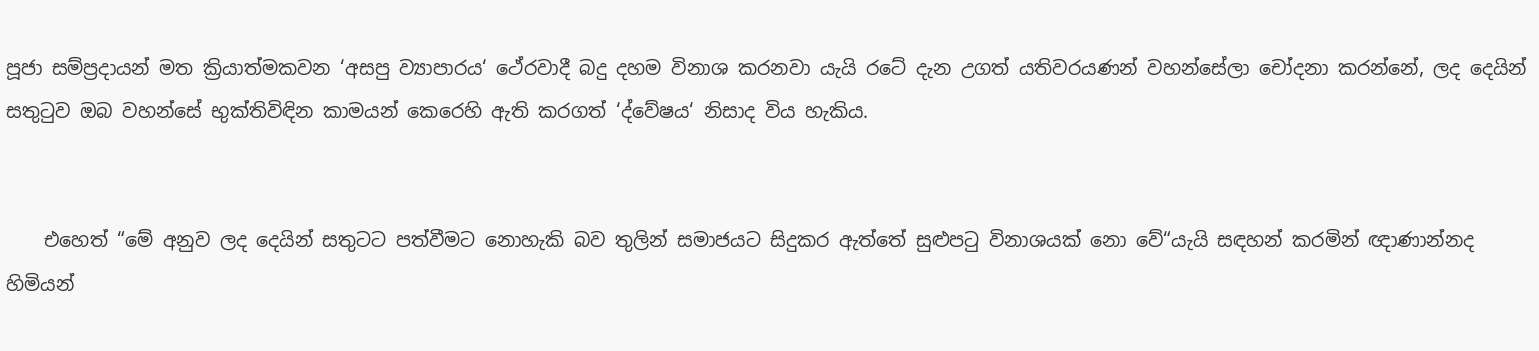පූජා සම්ප්‍රදායන් මත ක්‍රියාත්මකවන ‘අසපු ව්‍යාපාරය‘ ථේරවාදී බදු දහම විනාශ කරනවා යැයි රටේ දැන උගත් යතිවරයණන් වහන්සේලා චෝදනා කරන්නේ, ලද දෙයින් සතුටුව ඔබ වහන්සේ භුක්තිවිඳින කාමයන් කෙරෙහි ඇති කරගත් ‘ද්වේෂය‘ නිසාද විය හැකිය.


    එහෙත් “මේ අනුව ලද දෙයින් සතුටට පත්වීමට නොහැකි බව තුලින් සමාජයට සිදුකර ඇත්තේ සුළුපටු විනාශයක් නො වේ“යැයි සඳහන් කරමින් ඥාණාන්නද හිමියන්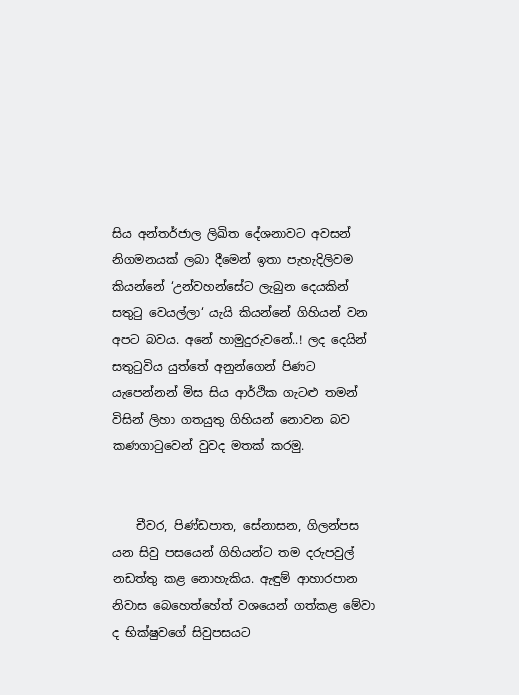සිය අන්තර්ජාල ලිඛිත දේශනාවට අවසන් නිගමනයක් ලබා දීමෙන් ඉතා පැහැදිලිවම කියන්නේ ‘උන්වහන්සේට ලැබුන දෙයකින් සතුටු වෙයල්ලා‘ යැයි කියන්නේ ගිහියන් වන අපට බවය. අනේ හාමුදුරුවනේ..! ලද දෙයින් සතුටුවිය යුත්තේ අනුන්ගෙන් පිණට යැපෙන්නන් මිස සිය ආර්ථික ගැටළු තමන් විසින් ලිහා ගතයුතු ගිහියන් නොවන බව කණගාටුවෙන් වුවද මතක් කරමු.


    චීවර, පිණ්ඩපාත, සේනාසන, ගිලන්පස යන සිවු පසයෙන් ගිහියන්ට තම දරුපවුල් නඩත්තු කළ නොහැකිය. ඇඳුම් ආහාරපාන නිවාස බෙහෙත්හේත් වශයෙන් ගත්කළ මේවා ද භික්ෂුවගේ සිවුපසයට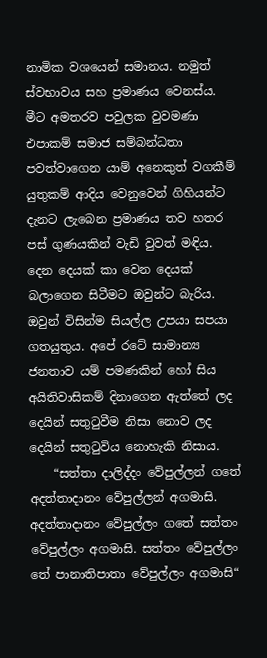නාමික වශයෙන් සමානය. නමුත් ස්වභාවය සහ ප්‍රමාණය වෙනස්ය. මීට අමතරව පවුලක වුවමණා එපාකම් සමාජ සම්බන්ධතා පවත්වාගෙන යාම් අනෙකුත් වගකීම් යුතුකම් ආදිය වෙනුවෙන් ගිහියන්ට දැනට ලැබෙන ප්‍රමාණය තව හතර පස් ගුණයකින් වැඩි වුවත් මඳිය. දෙන දෙයක් කා වෙන දෙයක් බලාගෙන සිටීමට ඔවුන්ට බැරිය. ඔවුන් විසින්ම සියල්ල උපයා සපයා ගතයුතුය. අපේ රටේ සාමාන්‍ය ජනතාව යම් පමණකින් හෝ සිය අයිතිවාසිකම් දිනාගෙන ඇත්තේ ලද දෙයින් සතුටුවීම නිසා නොව ලද දෙයින් සතුටුවිය නොහැකි නිසාය.
    “සත්තා දාලිද්දං වේපුල්ලන් ගතේ අදත්තාදානං වේපුල්ලන් අගමාසි. අදත්තාදානං වේපුල්ලං ගතේ සත්තං වේපුල්ලං අගමාසි. සත්තං වේපුල්ලං තේ පානාතිපාතා වේපුල්ලං අගමාසි“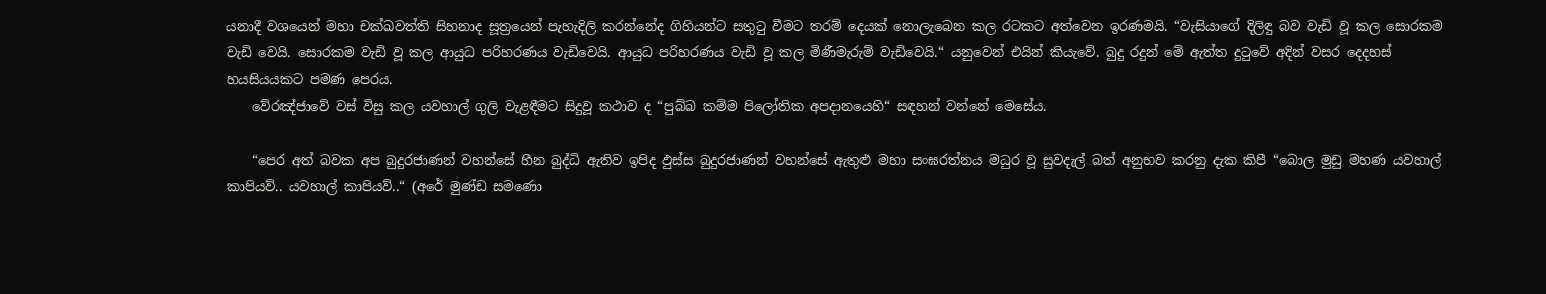යනාදී වශයෙන් මහා චක්ඛවත්ති සිහනාද සූත්‍රයෙන් පැහැදිලි කරන්නේද ගිහියන්ට සතුටු වීමට තරම් දෙයක් නොලැබෙන කල රටකට අත්වෙන ඉරණමයි. “වැසියාගේ දිලිඳු බව වැඩි වූ කල සොරකම වැඩි වෙයි. සොරකම වැඩි වූ කල ආයුධ පරිහරණය වැඩිවෙයි. ආයුධ පරිහරණය වැඩි වූ කල මිණීමැරුම් වැඩිවෙයි.“ යනුවෙන් එයින් කියැවේ. බුදු රදුන් මේ ඇත්ත දුටුවේ අදින් වසර දෙදහස් හයසියයකට පමණ පෙරය.
    වේරඤ්ජාවේ වස් විසු කල යවහාල් ගුලි වැළඳීමට සිදුවූ කථාව ද “පුබ්බ කම්ම පිලෝතික අපදානයෙහි“ සඳහන් වන්නේ මෙසේය.

    “පෙර අත් බවක අප බුදුරජාණන් වහන්සේ හීන බුද්ධි ඇතිව ඉපිද ඵුස්ස බුදුරජාණන් වහන්සේ ඇතුළු මහා සංඝරත්නය මධුර වූ සුවදැල් බත් අනුභව කරනු දැක කිපී “බොල මුඩු මහණ යවහාල් කාපියව්.. යවහාල් කාපියව්..“ (අරේ මුණ්ඩ සමණො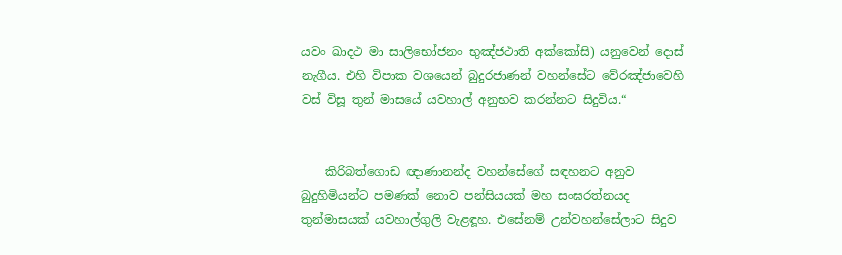යවං ඛාදථ මා සාලිභෝජනං භුඤ්ජථාති අක්කෝසි) යනුවෙන් දොස් නැගීය. එහි විපාක වශයෙන් බුදුරජාණන් වහන්සේට වේරඤ්ජාවෙහි වස් විසූ තුන් මාසයේ යවහාල් අනුභව කරන්නට සිදුවිය.“


    කිරිබත්ගොඩ ඥාණානන්ද වහන්සේගේ සඳහනට අනුව බුදුහිමියන්ට පමණක් නොව පන්සියයක් මහ සංඝරත්නයද තුන්මාසයක් යවහාල්ගුලි වැළඳූහ. එසේනම් උන්වහන්සේලාට සිදුව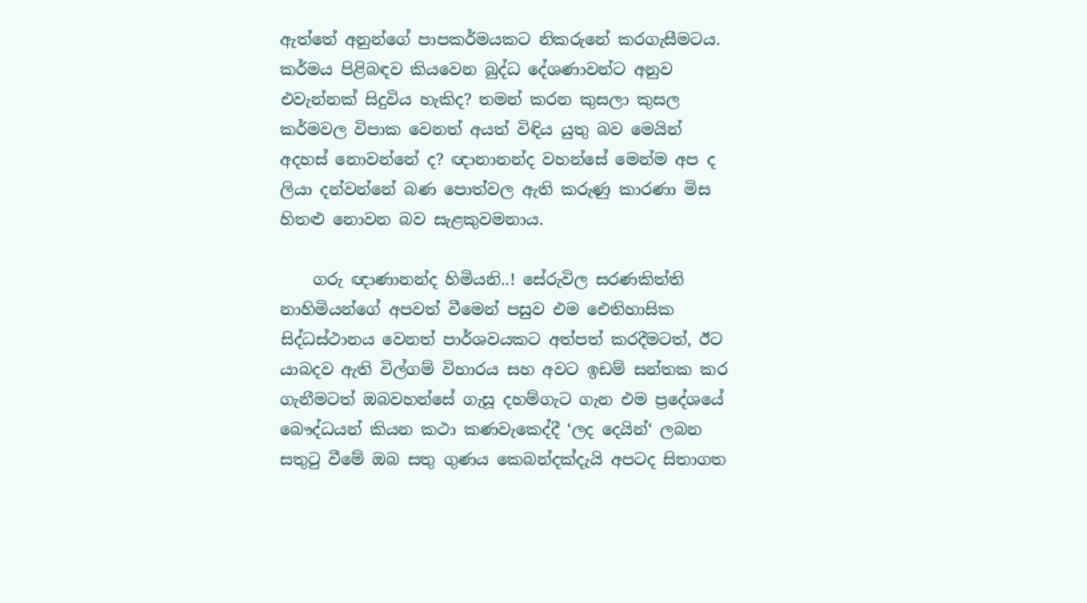ඇත්තේ අනුන්ගේ පාපකර්මයකට නිකරුනේ කරගැසීමටය. කර්මය පිළිබඳව කියවෙන බුද්ධ දේශණාවන්ට අනුව එවැන්නක් සිදුවිය හැකිද? තමන් කරන කුසලා කුසල කර්මවල විපාක වෙනත් අයත් විඳිය යුතු බව මෙයින් අදහස් නොවන්නේ ද? ඥානානන්ද වහන්සේ මෙන්ම අප ද ලියා දන්වන්නේ බණ පොත්වල ඇති කරුණු කාරණා මිස හිතළු නොවන බව සැළකුවමනාය.

    ගරු ඥාණානන්ද හිමියනි..! සේරුවිල සරණකිත්ති නාහිමියන්ගේ අපවත් වීමෙන් පසුව එම ඓතිහාසික සිද්ධස්ථානය වෙනත් පාර්ශවයකට අත්පත් කරදීමටත්, ඊට යාබදව ඇති විල්ගම් විහාරය සහ අවට ඉඩම් සන්තක කර ගැනීමටත් ඔබවහන්සේ ගැසූ දහම්ගැට ගැන එම ප්‍රදේශයේ බෞද්ධයන් කියන කථා කණවැකෙද්දී ‘ලද දෙයින්‘ ලබන සතුටු වීමේ ඔබ සතු ගුණය කෙබන්දක්දැයි අපටද සිතාගත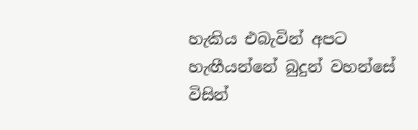හැකිය එබැවින් අපට හැඟීයන්නේ බුදුන් වහන්සේ විසින්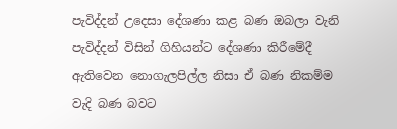පැවිද්දන් උදෙසා දේශණා කළ බණ ඔබලා වැනි පැවිද්දන් විසින් ගිහියන්ට දේශණා කිරීමේදී ඇතිවෙන නොගැලපිල්ල නිසා ඒ බණ නිකම්ම වැදි බණ බවට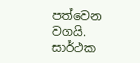පත්වෙන වගයි. සාර්ථක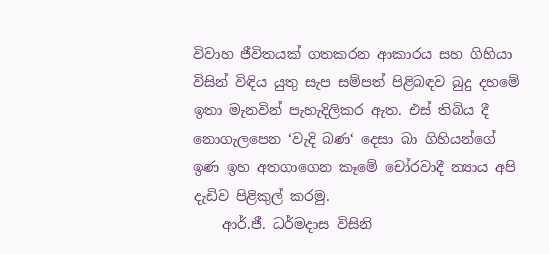විවාහ ජීවිතයක් ගතකරන ආකාරය සහ ගිහියා විසින් විඳිය යුතු සැප සම්පත් පිළිබඳව බුදු දහමේ ඉතා මැනවින් පැහැදිලිකර ඇත. එස් තිබිය දී නොගැලපෙන ‘වැදි බණ‘ දෙසා බා ගිහියන්ගේ ඉණ ඉහ අතගාගෙන කෑමේ චෝරවාදී න්‍යාය අපි දැඩිව පිළිකුල් කරමු.
    ආර්.ජී. ධර්මදාස විසිනි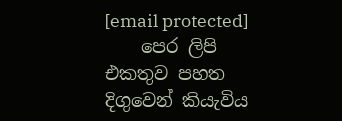[email protected]
    පෙර ලිපි එකතුව පහත දිගුවෙන් කියැවිය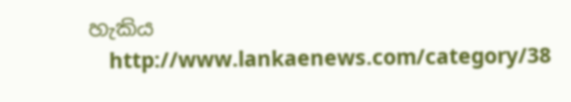හැකිය
    http://www.lankaenews.com/category/38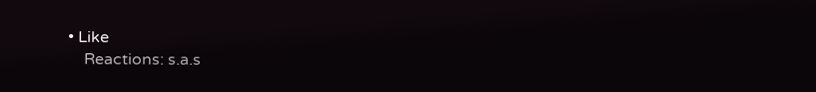• Like
    Reactions: s.a.s